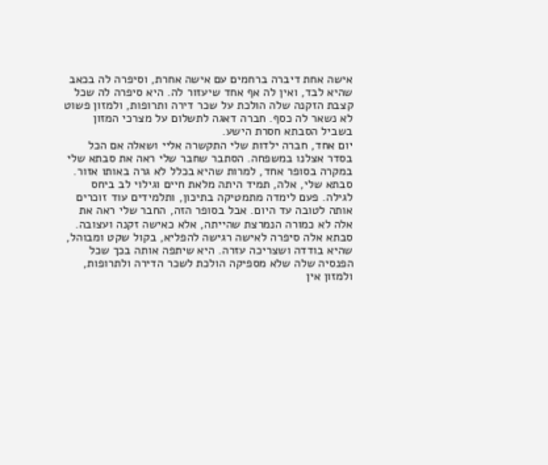אישה אחת דיברה ברחמים עם אישה אחרת, וסיפרה לה בכאב שהיא לבד, ואין לה אף אחד שיעזור לה. היא סיפרה לה שכל קצבת הזקנה שלה הולכת על שכר דירה ותרופות, ולמזון פשוט לא נשאר לה כסף. חברה דאגה לתשלום על מצרכי המזון בשביל הסבתא חסרת הישע.
יום אחד, חברה ילדות שלי התקשרה אליי ושאלה אם הכל בסדר אצלנו במשפחה. הסתבר שחבר שלי ראה את סבתא שלי במקרה בסופר אחד, למרות שהיא בכלל לא גרה באותו אזור.
סבתא שלי, אלה, תמיד היתה מלאת חיים וגילוי לב ביחס לגילה. פעם לימדה מתמטיקה בתיכון, ותלמידים עוד זוכרים אותה לטובה עד היום. אבל בסופר הזה, החבר שלי ראה את אלה לא כמורה הנמרצת שהייתה, אלא כאישה זקנה ועצובה.
סבתא אלה סיפרה לאישה רגישה להפליא, בקול שקט ומבוהל, שהיא בודדה ושצריכה עזרה. היא שיתפה אותה בכך שכל הפנסיה שלה שלא מספיקה הולכת לשכר הדירה ולתרופות, ולמזון אין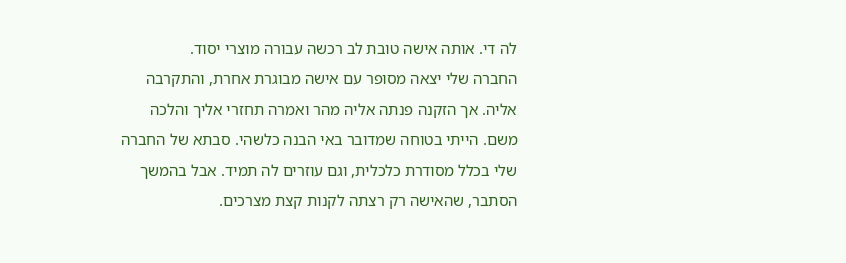לה די. אותה אישה טובת לב רכשה עבורה מוצרי יסוד.
החברה שלי יצאה מסופר עם אישה מבוגרת אחרת, והתקרבה אליה. אך הזקנה פנתה אליה מהר ואמרה תחזרי אליך והלכה משם. הייתי בטוחה שמדובר באי הבנה כלשהי. סבתא של החברה שלי בכלל מסודרת כלכלית, וגם עוזרים לה תמיד. אבל בהמשך הסתבר, שהאישה רק רצתה לקנות קצת מצרכים.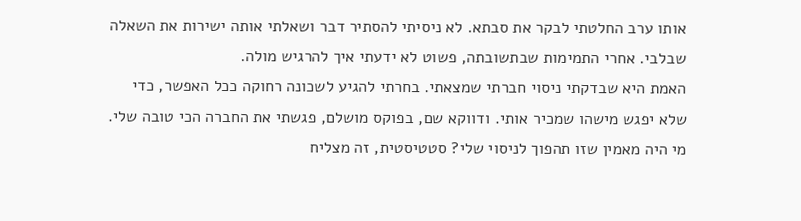אותו ערב החלטתי לבקר את סבתא. לא ניסיתי להסתיר דבר ושאלתי אותה ישירות את השאלה שבלבי. אחרי התמימות שבתשובתה, פשוט לא ידעתי איך להרגיש מולה.
האמת היא שבדקתי ניסוי חברתי שמצאתי. בחרתי להגיע לשכונה רחוקה ככל האפשר, כדי שלא יפגש מישהו שמכיר אותי. ודווקא שם, בפוקס מושלם, פגשתי את החברה הכי טובה שלי. מי היה מאמין שזו תהפוך לניסוי שלי? סטטיסטית, זה מצליח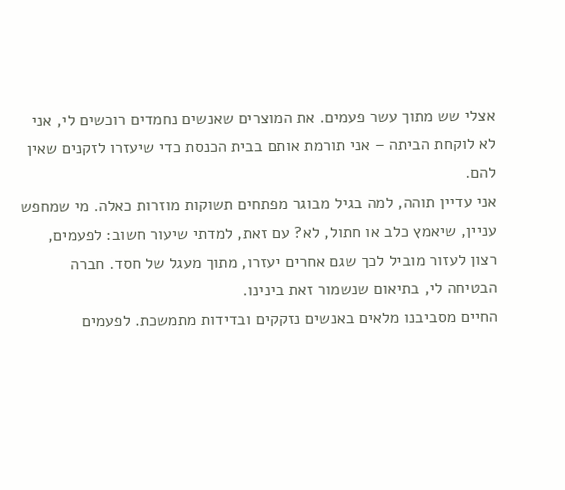אצלי שש מתוך עשר פעמים. את המוצרים שאנשים נחמדים רוכשים לי, אני לא לוקחת הביתה – אני תורמת אותם בבית הכנסת כדי שיעזרו לזקנים שאין להם.
אני עדיין תוהה, למה בגיל מבוגר מפתחים תשוקות מוזרות כאלה. מי שמחפש עניין, שיאמץ כלב או חתול, לא? עם זאת, למדתי שיעור חשוב: לפעמים, רצון לעזור מוביל לכך שגם אחרים יעזרו, מתוך מעגל של חסד. חברה הבטיחה לי, בתיאום שנשמור זאת בינינו.
החיים מסביבנו מלאים באנשים נזקקים ובדידות מתמשכת. לפעמים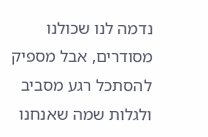נדמה לנו שכולנו מסודרים, אבל מספיק להסתכל רגע מסביב ולגלות שמה שאנחנו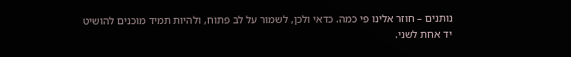נותנים – חוזר אלינו פי כמה. כדאי ולכן, לשמור על לב פתוח, ולהיות תמיד מוכנים להושיט יד אחת לשני.